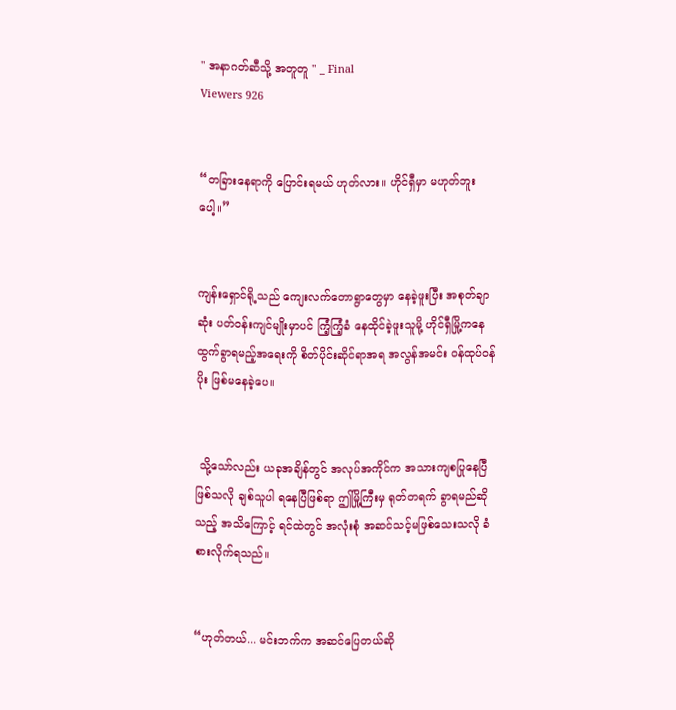" အနာဂတ်ဆီသို့ အတူတူ " _ Final
Viewers 926


“တခြားနေရာကို ပြောင်းရမယ် ဟုတ်လား။ ဟိုင်ရှီမှာ မဟုတ်ဘူးပေါ့။”


ကျန်းရှောင်ရို့သည် ကျေးလက်တောရွာတွေမှာ နေခဲ့ဖူးပြီး အစုတ်ချာဆုံး ပတ်ဝန်းကျင်မျိုးမှာပင် ကြံ့ကြံ့ခံ နေထိုင်ခဲ့ဖူးသူမို့ ဟိုင်ရှီမြို့ကနေ ထွက်ခွာရမည့်အရေးကို စိတ်ပိုင်းဆိုင်ရာအရ အလွန်အမင်း ဝန်ထုပ်ဝန်ပိုး ဖြစ်မနေခဲ့ပေ။


 သို့သော်လည်း ယခုအချိန်တွင် အလုပ်အကိုင်က အသားကျစပြုနေပြီ ဖြစ်သလို ချစ်သူပါ ရနေပြီဖြစ်ရာ ဤမြို့ကြီးမှ ရုတ်တရက် ခွာရမည်ဆိုသည့် အသိကြောင့် ရင်ထဲတွင် အလုံးစုံ အဆင်သင့်မဖြစ်သေးသလို ခံစားလိုက်ရသည်။


“ဟုတ်တယ်... မင်းဘက်က အဆင်ပြေတယ်ဆို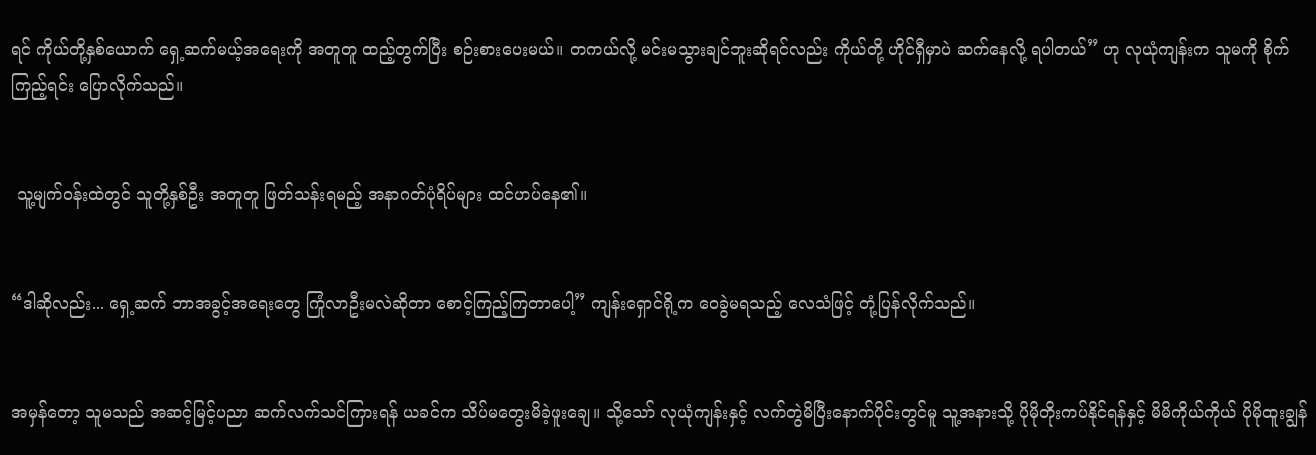ရင် ကိုယ်တို့နှစ်ယောက် ရှေ့ဆက်မယ့်အရေးကို အတူတူ ထည့်တွက်ပြီး စဉ်းစားပေးမယ်။ တကယ်လို့ မင်းမသွားချင်ဘူးဆိုရင်လည်း ကိုယ်တို့ ဟိုင်ရှီမှာပဲ ဆက်နေလို့ ရပါတယ်” ဟု လုယုံကျန်းက သူမကို စိုက်ကြည့်ရင်း ပြောလိုက်သည်။


 သူ့မျက်ဝန်းထဲတွင် သူတို့နှစ်ဦး အတူတူ ဖြတ်သန်းရမည့် အနာဂတ်ပုံရိပ်များ ထင်ဟပ်နေ၏။


“ဒါဆိုလည်း... ရှေ့ဆက် ဘာအခွင့်အရေးတွေ ကြုံလာဦးမလဲဆိုတာ စောင့်ကြည့်ကြတာပေါ့” ကျန်းရှောင်ရို့က ဝေခွဲမရသည့် လေသံဖြင့် တုံ့ပြန်လိုက်သည်။


အမှန်တော့ သူမသည် အဆင့်မြင့်ပညာ ဆက်လက်သင်ကြားရန် ယခင်က သိပ်မတွေးမိခဲ့ဖူးချေ။ သို့သော် လုယုံကျန်းနှင့် လက်တွဲမိပြီးနောက်ပိုင်းတွင်မူ သူ့အနားသို့ ပိုမိုတိုးကပ်နိုင်ရန်နှင့် မိမိကိုယ်ကိုယ် ပိုမိုထူးချွန်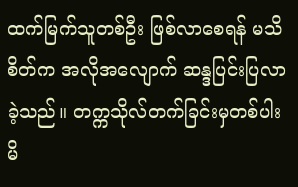ထက်မြက်သူတစ်ဦး ဖြစ်လာစေရန် မသိစိတ်က အလိုအလျောက် ဆန္ဒပြင်းပြလာခဲ့သည်။ တက္ကသိုလ်တက်ခြင်းမှတစ်ပါး မိ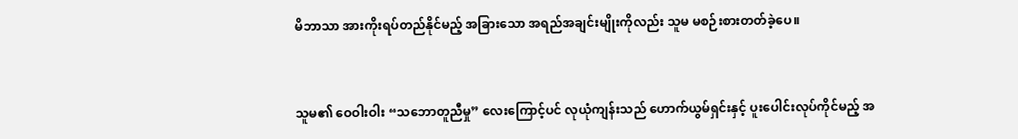မိဘာသာ အားကိုးရပ်တည်နိုင်မည့် အခြားသော အရည်အချင်းမျိုးကိုလည်း သူမ မစဉ်းစားတတ်ခဲ့ပေ။


သူမ၏ ဝေဝါးဝါး “သဘောတူညီမှု” လေးကြောင့်ပင် လုယုံကျန်းသည် ဟောက်ယွမ်ရှင်းနှင့် ပူးပေါင်းလုပ်ကိုင်မည့် အ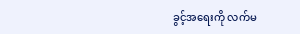ခွင့်အရေးကို လက်မ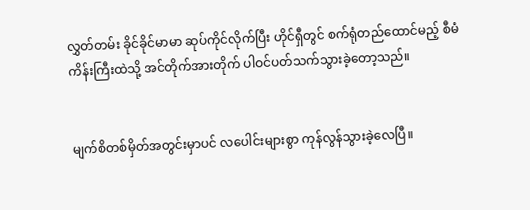လွှတ်တမ်း ခိုင်ခိုင်မာမာ ဆုပ်ကိုင်လိုက်ပြီး ဟိုင်ရှီတွင် စက်ရုံတည်ထောင်မည့် စီမံကိန်းကြီးထဲသို့ အင်တိုက်အားတိုက် ပါဝင်ပတ်သက်သွားခဲ့တော့သည်။


မျက်စိတစ်မှိတ်အတွင်းမှာပင် လပေါင်းများစွာ ကုန်လွန်သွားခဲ့လေပြီ။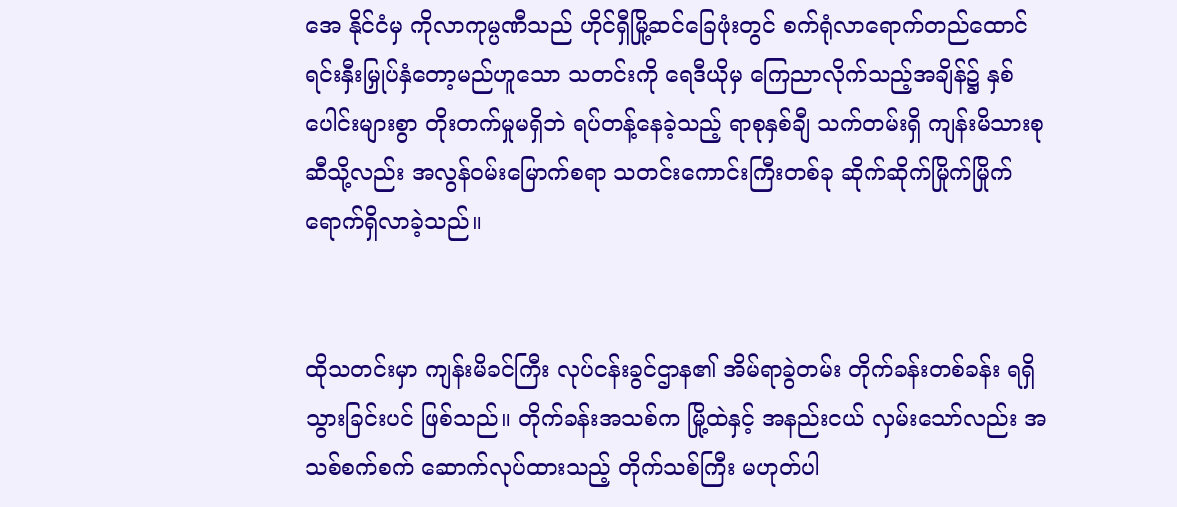အေ နိုင်ငံမှ ကိုလာကုမ္ပဏီသည် ဟိုင်ရှီမြို့ဆင်ခြေဖုံးတွင် စက်ရုံလာရောက်တည်ထောင် ရင်းနှီးမြှုပ်နှံတော့မည်ဟူသော သတင်းကို ရေဒီယိုမှ ကြေညာလိုက်သည့်အချိန်၌ နှစ်ပေါင်းများစွာ တိုးတက်မှုမရှိဘဲ ရပ်တန့်နေခဲ့သည့် ရာစုနှစ်ချီ သက်တမ်းရှိ ကျန်းမိသားစုဆီသို့လည်း အလွန်ဝမ်းမြောက်စရာ သတင်းကောင်းကြီးတစ်ခု ဆိုက်ဆိုက်မြိုက်မြိုက် ရောက်ရှိလာခဲ့သည်။


ထိုသတင်းမှာ ကျန်းမိခင်ကြီး လုပ်ငန်းခွင်ဌာန၏ အိမ်ရာခွဲတမ်း တိုက်ခန်းတစ်ခန်း ရရှိသွားခြင်းပင် ဖြစ်သည်။ တိုက်ခန်းအသစ်က မြို့ထဲနှင့် အနည်းငယ် လှမ်းသော်လည်း အသစ်စက်စက် ဆောက်လုပ်ထားသည့် တိုက်သစ်ကြီး မဟုတ်ပါ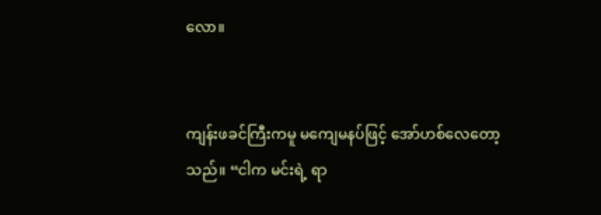လော။


ကျန်းဖခင်ကြီးကမူ မကျေမနပ်ဖြင့် အော်ဟစ်လေတော့သည်။ “ငါက မင်းရဲ့ ရာ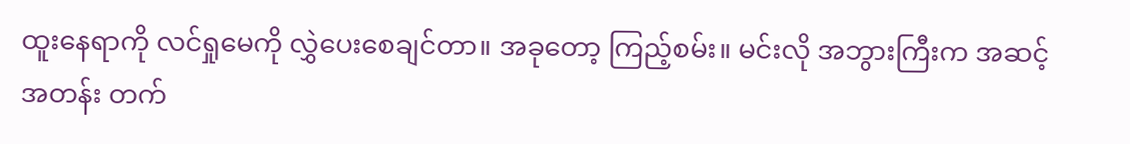ထူးနေရာကို လင်ရှုမေကို လွှဲပေးစေချင်တာ။ အခုတော့ ကြည့်စမ်း။ မင်းလို အဘွားကြီးက အဆင့်အတန်း တက်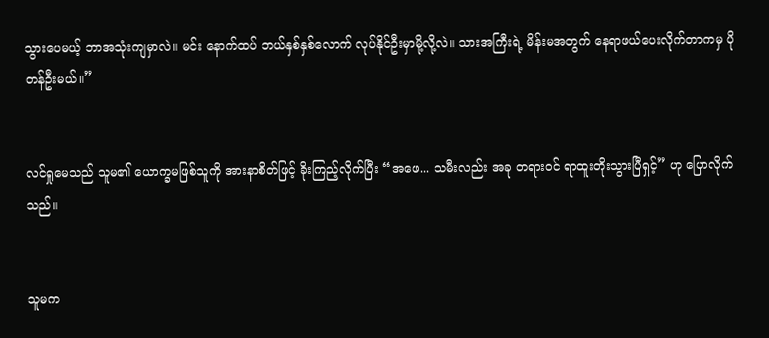သွားပေမယ့် ဘာအသုံးကျမှာလဲ။ မင်း နောက်ထပ် ဘယ်နှစ်နှစ်လောက် လုပ်နိုင်ဦးမှာမို့လို့လဲ။ သားအကြီးရဲ့ မိန်းမအတွက် နေရာဖယ်ပေးလိုက်တာကမှ ပိုတန်ဦးမယ်။”


လင်ရှုမေသည် သူမ၏ ယောက္ခမဖြစ်သူကို အားနာစိတ်ဖြင့် ခိုးကြည့်လိုက်ပြီး “အဖေ... သမီးလည်း အခု တရားဝင် ရာထူးတိုးသွားပြီရှင့်” ဟု ပြောလိုက်သည်။


သူမက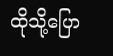ထိုသို့ပြော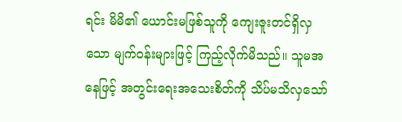ရင်း မိမိ၏ ယောင်းမဖြစ်သူကို ကျေးဇူးတင်ရှိလှသော မျက်ဝန်းများဖြင့် ကြည့်လိုက်မိသည်။ သူမအနေဖြင့် အတွင်းရေးအသေးစိတ်ကို သိပ်မသိလှသော်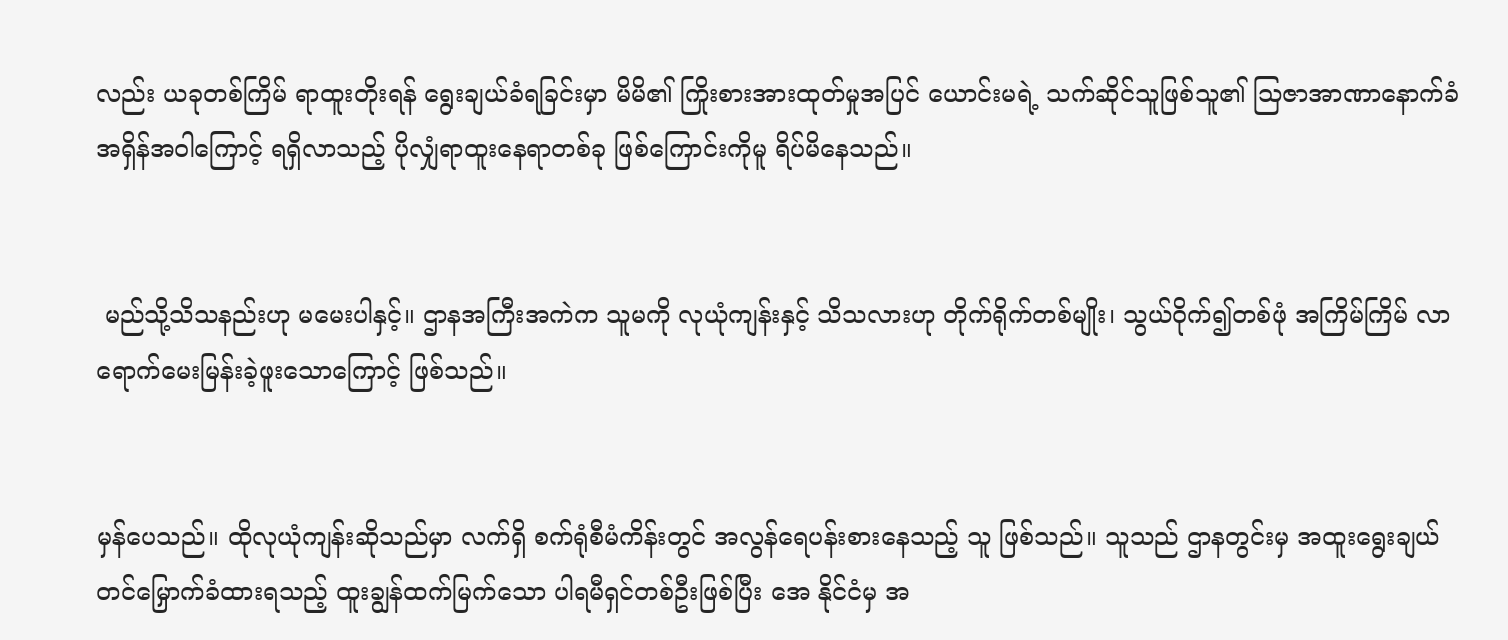လည်း ယခုတစ်ကြိမ် ရာထူးတိုးရန် ရွေးချယ်ခံရခြင်းမှာ မိမိ၏ ကြိုးစားအားထုတ်မှုအပြင် ယောင်းမရဲ့ သက်ဆိုင်သူဖြစ်သူ၏ သြဇာအာဏာနောက်ခံ အရှိန်အဝါကြောင့် ရရှိလာသည့် ပိုလျှံရာထူးနေရာတစ်ခု ဖြစ်ကြောင်းကိုမူ ရိပ်မိနေသည်။


 မည်သို့သိသနည်းဟု မမေးပါနှင့်။ ဌာနအကြီးအကဲက သူမကို လုယုံကျန်းနှင့် သိသလားဟု တိုက်ရိုက်တစ်မျိုး၊ သွယ်ဝိုက်၍တစ်ဖုံ အကြိမ်ကြိမ် လာရောက်မေးမြန်းခဲ့ဖူးသောကြောင့် ဖြစ်သည်။


မှန်ပေသည်။ ထိုလုယုံကျန်းဆိုသည်မှာ လက်ရှိ စက်ရုံစီမံကိန်းတွင် အလွန်ရေပန်းစားနေသည့် သူ ဖြစ်သည်။ သူသည် ဌာနတွင်းမှ အထူးရွေးချယ်တင်မြှောက်ခံထားရသည့် ထူးချွန်ထက်မြက်သော ပါရမီရှင်တစ်ဦးဖြစ်ပြီး အေ နိုင်ငံမှ အ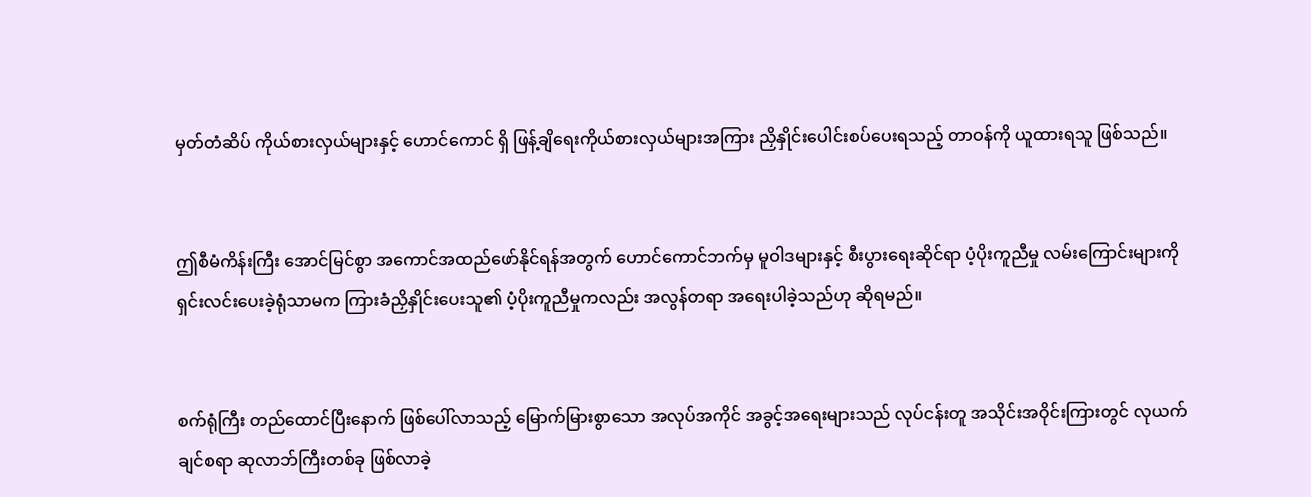မှတ်တံဆိပ် ကိုယ်စားလှယ်များနှင့် ဟောင်ကောင် ရှိ ဖြန့်ချိရေးကိုယ်စားလှယ်များအကြား ညှိနှိုင်းပေါင်းစပ်ပေးရသည့် တာဝန်ကို ယူထားရသူ ဖြစ်သည်။


ဤစီမံကိန်းကြီး အောင်မြင်စွာ အကောင်အထည်ဖော်နိုင်ရန်အတွက် ဟောင်ကောင်ဘက်မှ မူဝါဒများနှင့် စီးပွားရေးဆိုင်ရာ ပံ့ပိုးကူညီမှု လမ်းကြောင်းများကို ရှင်းလင်းပေးခဲ့ရုံသာမက ကြားခံညှိနှိုင်းပေးသူ၏ ပံ့ပိုးကူညီမှုကလည်း အလွန်တရာ အရေးပါခဲ့သည်ဟု ဆိုရမည်။


စက်ရုံကြီး တည်ထောင်ပြီးနောက် ဖြစ်ပေါ်လာသည့် မြောက်မြားစွာသော အလုပ်အကိုင် အခွင့်အရေးများသည် လုပ်ငန်းတူ အသိုင်းအဝိုင်းကြားတွင် လုယက်ချင်စရာ ဆုလာဘ်ကြီးတစ်ခု ဖြစ်လာခဲ့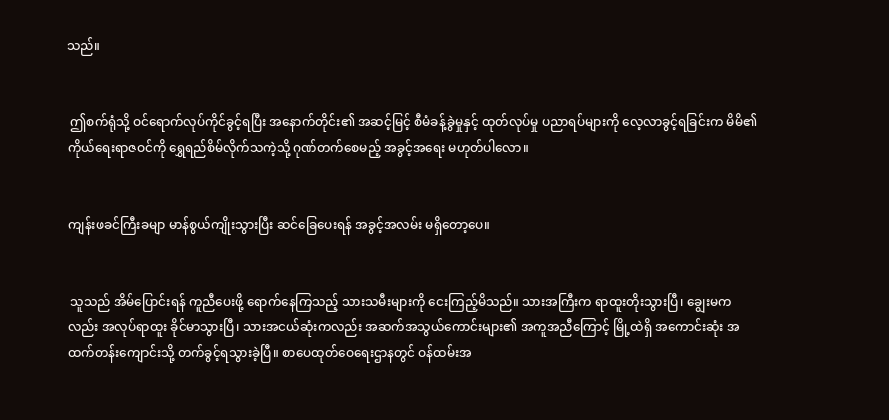သည်။


 ဤစက်ရုံသို့ ဝင်ရောက်လုပ်ကိုင်ခွင့်ရပြီး အနောက်တိုင်း၏ အဆင့်မြင့် စီမံခန့်ခွဲမှုနှင့် ထုတ်လုပ်မှု ပညာရပ်များကို လေ့လာခွင့်ရခြင်းက မိမိ၏ ကိုယ်ရေးရာဇဝင်ကို ရွှေရည်စိမ်လိုက်သကဲ့သို့ ဂုဏ်တက်စေမည့် အခွင့်အရေး မဟုတ်ပါလော။


ကျန်းဖခင်ကြီးခမျာ မာန်စွယ်ကျိုးသွားပြီး ဆင်ခြေပေးရန် အခွင့်အလမ်း မရှိတော့ပေ။


 သူသည် အိမ်ပြောင်းရန် ကူညီပေးဖို့ ရောက်နေကြသည့် သားသမီးများကို ငေးကြည့်မိသည်။ သားအကြီးက ရာထူးတိုးသွားပြီ၊ ချွေးမကလည်း အလုပ်ရာထူး ခိုင်မာသွားပြီ၊ သားအငယ်ဆုံးကလည်း အဆက်အသွယ်ကောင်းများ၏ အကူအညီကြောင့် မြို့ထဲရှိ အကောင်းဆုံး အထက်တန်းကျောင်းသို့ တက်ခွင့်ရသွားခဲ့ပြီ။ စာပေထုတ်ဝေရေးဌာနတွင် ဝန်ထမ်းအ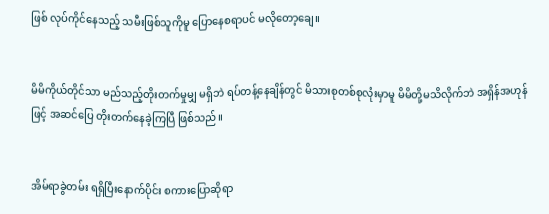ဖြစ် လုပ်ကိုင်နေသည့် သမီးဖြစ်သူကိုမူ ပြောနေစရာပင် မလိုတော့ချေ။


မိမိကိုယ်တိုင်သာ မည်သည့်တိုးတက်မှုမျှ မရှိဘဲ ရပ်တန့်နေချိန်တွင် မိသားစုတစ်စုလုံးမှာမူ မိမိတို့မသိလိုက်ဘဲ အရှိန်အဟုန်ဖြင့် အဆင်ပြေ တိုးတက်နေခဲ့ကြပြီ ဖြစ်သည်။


အိမ်ရာခွဲတမ်း ရရှိပြီးနောက်ပိုင်း စကားပြောဆိုရာ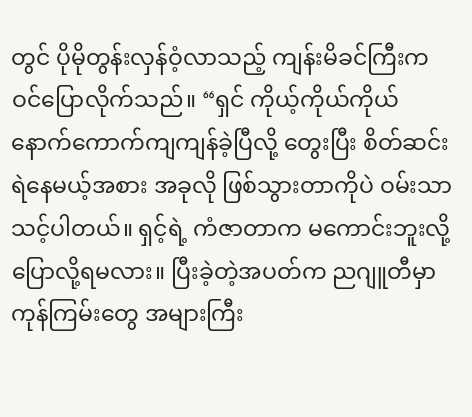တွင် ပိုမိုတွန်းလှန်ဝံ့လာသည့် ကျန်းမိခင်ကြီးက ဝင်ပြောလိုက်သည်။ “ရှင် ကိုယ့်ကိုယ်ကိုယ် နောက်ကောက်ကျကျန်ခဲ့ပြီလို့ တွေးပြီး စိတ်ဆင်းရဲနေမယ့်အစား အခုလို ဖြစ်သွားတာကိုပဲ ဝမ်းသာသင့်ပါတယ်။ ရှင့်ရဲ့ ကံဇာတာက မကောင်းဘူးလို့ ပြောလို့ရမလား။ ပြီးခဲ့တဲ့အပတ်က ညဂျူတီမှာ ကုန်ကြမ်းတွေ အများကြီး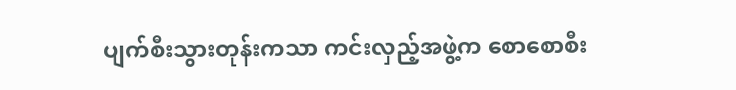ပျက်စီးသွားတုန်းကသာ ကင်းလှည့်အဖွဲ့က စောစောစီး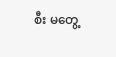စီး မတွေ့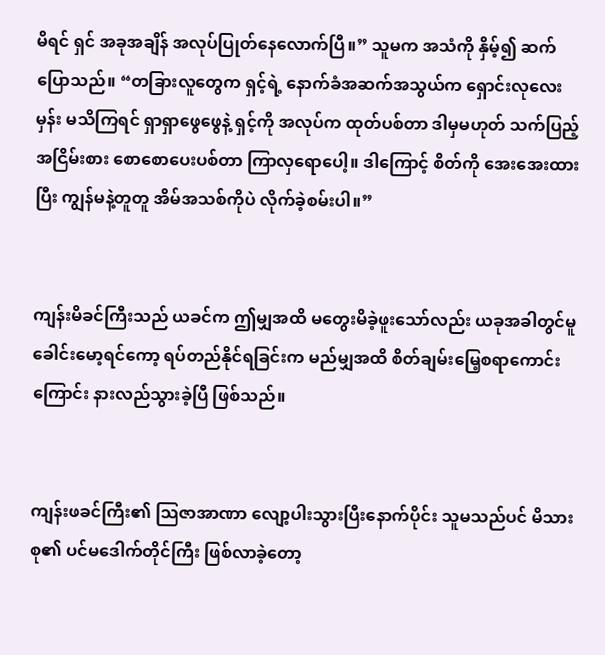မိရင် ရှင် အခုအချိန် အလုပ်ပြုတ်နေလောက်ပြီ။” သူမက အသံကို နှိမ့်၍ ဆက်ပြောသည်။ “တခြားလူတွေက ရှင့်ရဲ့ နောက်ခံအဆက်အသွယ်က ရှောင်းလုလေးမှန်း မသိကြရင် ရှာရှာဖွေဖွေနဲ့ ရှင့်ကို အလုပ်က ထုတ်ပစ်တာ ဒါမှမဟုတ် သက်ပြည့်အငြိမ်းစား စောစောပေးပစ်တာ ကြာလှရောပေါ့။ ဒါကြောင့် စိတ်ကို အေးအေးထားပြီး ကျွန်မနဲ့တူတူ အိမ်အသစ်ကိုပဲ လိုက်ခဲ့စမ်းပါ။”


ကျန်းမိခင်ကြီးသည် ယခင်က ဤမျှအထိ မတွေးမိခဲ့ဖူးသော်လည်း ယခုအခါတွင်မူ ခေါင်းမော့ရင်ကော့ ရပ်တည်နိုင်ရခြင်းက မည်မျှအထိ စိတ်ချမ်းမြေ့စရာကောင်းကြောင်း နားလည်သွားခဲ့ပြီ ဖြစ်သည်။


ကျန်းဖခင်ကြီး၏ သြဇာအာဏာ လျော့ပါးသွားပြီးနောက်ပိုင်း သူမသည်ပင် မိသားစု၏ ပင်မဒေါက်တိုင်ကြီး ဖြစ်လာခဲ့တော့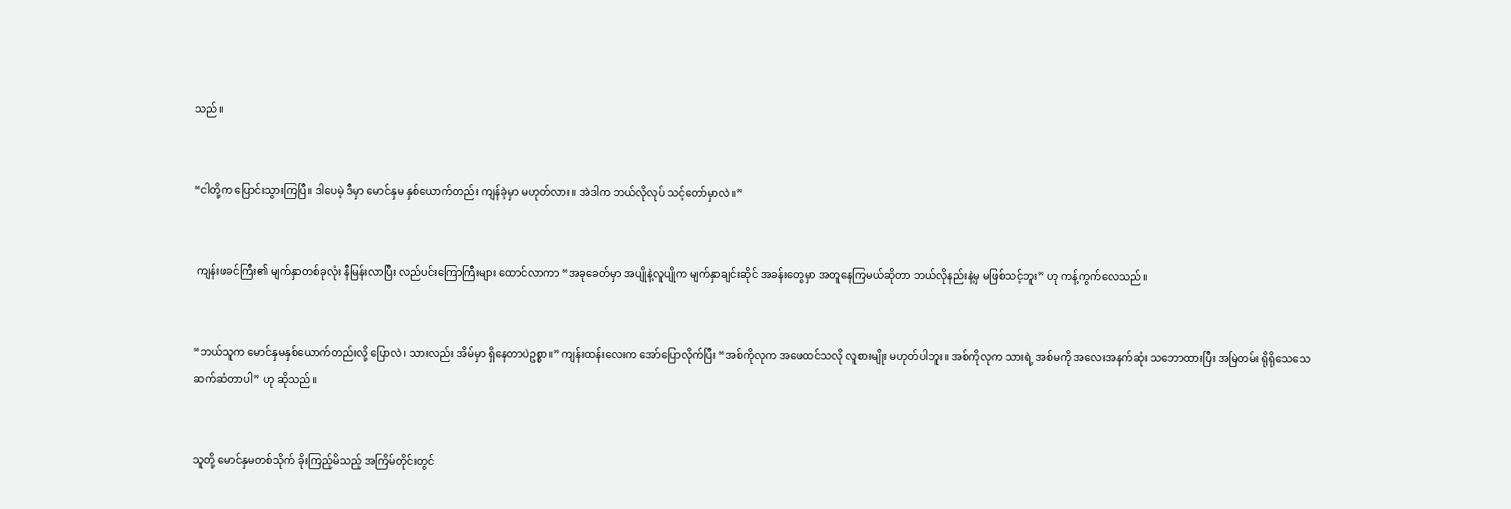သည်။


“ငါတို့က ပြောင်းသွားကြပြီ။ ဒါပေမဲ့ ဒီမှာ မောင်နှမ နှစ်ယောက်တည်း ကျန်ခဲ့မှာ မဟုတ်လား။ အဲဒါက ဘယ်လိုလုပ် သင့်တော်မှာလဲ။”


 ကျန်းဖခင်ကြီး၏ မျက်နှာတစ်ခုလုံး နီမြန်းလာပြီး လည်ပင်းကြောကြီးများ ထောင်လာကာ “အခုခေတ်မှာ အပျိုနဲ့လူပျိုက မျက်နှာချင်းဆိုင် အခန်းတွေမှာ အတူနေကြမယ်ဆိုတာ ဘယ်လိုနည်းနဲ့မှ မဖြစ်သင့်ဘူး” ဟု ကန့်ကွက်လေသည်။


“ဘယ်သူက မောင်နှမနှစ်ယောက်တည်းလို့ ပြောလဲ၊ သားလည်း အိမ်မှာ ရှိနေတာပဲဥစ္စာ။” ကျန်းထန်းလေးက အော်ပြောလိုက်ပြီး “အစ်ကိုလုက အဖေထင်သလို လူစားမျိုး မဟုတ်ပါဘူး။ အစ်ကိုလုက သားရဲ့ အစ်မကို အလေးအနက်ဆုံး သဘောထားပြီး အမြဲတမ်း ရိုရိုသေသေ ဆက်ဆံတာပါ” ဟု ဆိုသည်။


သူတို့ မောင်နှမတစ်သိုက် ခိုးကြည့်မိသည့် အကြိမ်တိုင်းတွင်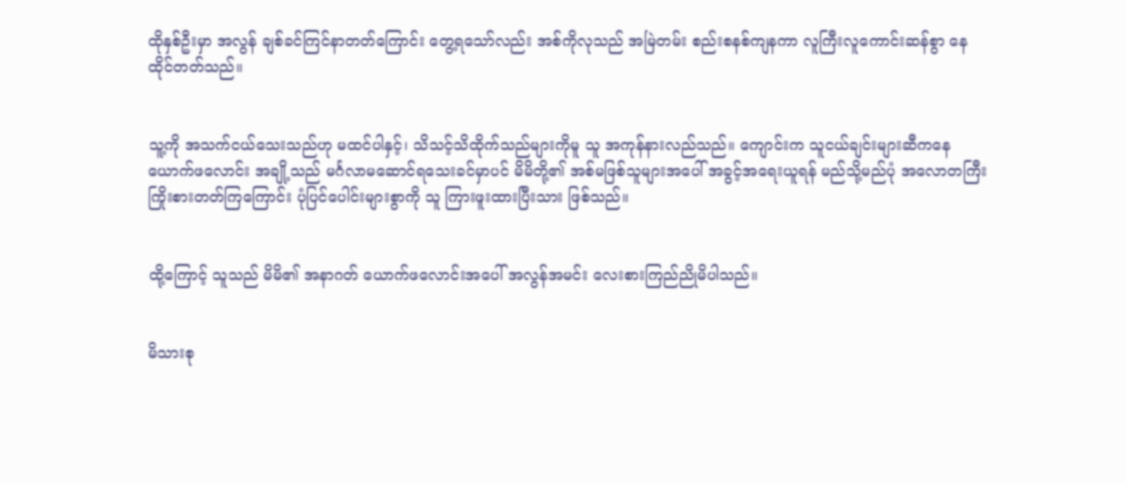ထိုနှစ်ဦးမှာ အလွန် ချစ်ခင်ကြင်နာတတ်ကြောင်း တွေ့ရသော်လည်း အစ်ကိုလုသည် အမြဲတမ်း စည်းစနစ်ကျနကာ လူကြီးလူကောင်းဆန်စွာ နေထိုင်တတ်သည်။


သူ့ကို အသက်ငယ်သေးသည်ဟု မထင်ပါနှင့်၊ သိသင့်သိထိုက်သည်များကိုမူ သူ အကုန်နားလည်သည်။ ကျောင်းက သူငယ်ချင်းများဆီကနေ ယောက်ဖလောင်း အချို့သည် မင်္ဂလာမဆောင်ရသေးခင်မှာပင် မိမိတို့၏ အစ်မဖြစ်သူများအပေါ် အခွင့်အရေးယူရန် မည်သို့မည်ပုံ အလောတကြီး ကြိုးစားတတ်ကြကြောင်း ပုံပြင်ပေါင်းများစွာကို သူ ကြားဖူးထားပြီးသား ဖြစ်သည်။


ထို့ကြောင့် သူသည် မိမိ၏ အနာဂတ် ယောက်ဖလောင်းအပေါ် အလွန်အမင်း လေးစားကြည်ညိုမိပါသည်။


မိသားစု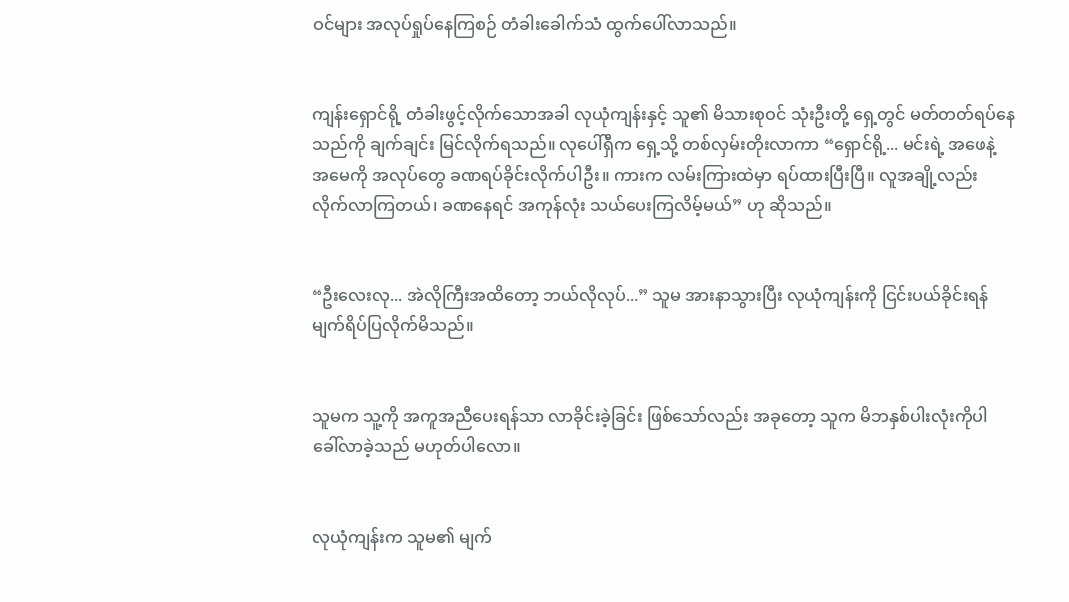ဝင်များ အလုပ်ရှုပ်နေကြစဉ် တံခါးခေါက်သံ ထွက်ပေါ်လာသည်။


ကျန်းရှောင်ရို့ တံခါးဖွင့်လိုက်သောအခါ လုယုံကျန်းနှင့် သူ၏ မိသားစုဝင် သုံးဦးတို့ ရှေ့တွင် မတ်တတ်ရပ်နေသည်ကို ချက်ချင်း မြင်လိုက်ရသည်။ လုပေါ်ရှီက ရှေ့သို့ တစ်လှမ်းတိုးလာကာ “ရှောင်ရို့... မင်းရဲ့ အဖေနဲ့ အမေကို အလုပ်တွေ ခဏရပ်ခိုင်းလိုက်ပါဦး။ ကားက လမ်းကြားထဲမှာ ရပ်ထားပြီးပြီ။ လူအချို့လည်း လိုက်လာကြတယ်၊ ခဏနေရင် အကုန်လုံး သယ်ပေးကြလိမ့်မယ်” ဟု ဆိုသည်။


“ဦးလေးလု... အဲလိုကြီးအထိတော့ ဘယ်လိုလုပ်...” သူမ အားနာသွားပြီး လုယုံကျန်းကို ငြင်းပယ်ခိုင်းရန် မျက်ရိပ်ပြလိုက်မိသည်။


သူမက သူ့ကို အကူအညီပေးရန်သာ လာခိုင်းခဲ့ခြင်း ဖြစ်သော်လည်း အခုတော့ သူက မိဘနှစ်ပါးလုံးကိုပါ ခေါ်လာခဲ့သည် မဟုတ်ပါလော။


လုယုံကျန်းက သူမ၏ မျက်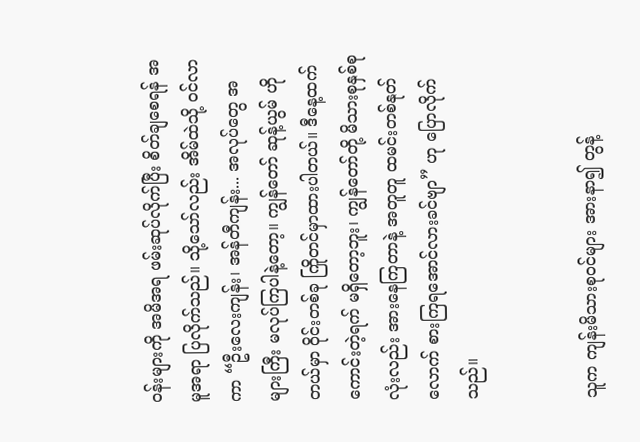ဝန်းများကို အမိအရ ဖမ်းဆုပ်လိုက်ပြီး စိတ်ချစေရန် အမူအရာ ပြလိုက်သည်။ သို့သော်လည်း အိမ်ထဲသို့ ဝင်လာကာ “ဦးလေးကျန်း၊ အန်တီကျန်း... အလုပ်တွေ အများကြီး မလုပ်ကြပါနဲ့တော့။ ကျွန်တော် ဆုန့်ယွမ် ဟိုတယ်မှာ ဝိုင်းတစ်ခု ကြိုတင်မှာထားပါတယ်။ ဒီနေ့ထက် ကောင်းတဲ့ရက် မရှိတော့ဘူး၊ ကျွန်တော်တို့ မိသားစုနှစ်စုလုံးလည်း အားနေကြတာနဲ့ အတူတူ ထမင်းတစ်နုတ်လောက် စားကြရအောင်လားခင်ဗျာ” ဟု ပြောလိုက်သည်။


သူက ကျန်းမိသားစုဝင်များ အားနာ၍ တွန့်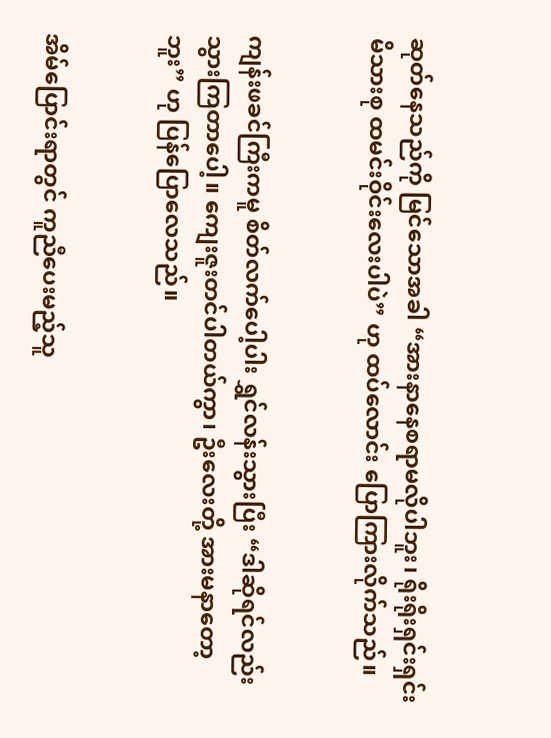ဆုတ်နေသည်ကို မြင်သောအခါ “အားနာနေစရာမလိုပါဘူး၊ ရိုးရိုးရှင်းရှင်း မိသားစု ထမင်းဝိုင်းလေးပါပဲ” ဟု ထပ်လောင်း ပြောကြားလိုက်သည်။


ကျန်းဖခင်ကြီးကမူ စိတ်လက်ပေါ့ပါး ရွှင်လန်းသွားပြီး “ဒါဆိုရင်လည်း သွားကြတာပေါ့။ ကျေးဇူးတင်ပါတယ်ကွာ၊ ဦးလေးတို့ အားမနာတော့ဘူး” ဟု ပြန်ပြောလေသည်။


အိမ်ပြောင်းရာတွင် ကူညီပေးမည့်သူ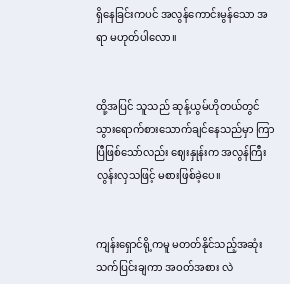ရှိနေခြင်းကပင် အလွန်ကောင်းမွန်သော အရာ မဟုတ်ပါလော။


ထို့အပြင် သူသည် ဆုန့်ယွမ်ဟိုတယ်တွင် သွားရောက်စားသောက်ချင်နေသည်မှာ ကြာပြီဖြစ်သော်လည်း ဈေးနှုန်းက အလွန်ကြီးလွန်းလှသဖြင့် မစားဖြစ်ခဲ့ပေ။


ကျန်းရှောင်ရို့ကမူ မတတ်နိုင်သည့်အဆုံး သက်ပြင်းချကာ အဝတ်အစား လဲ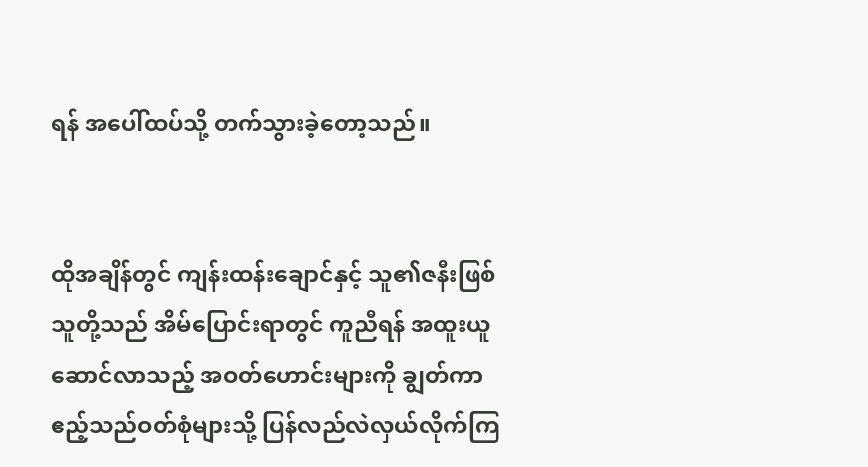ရန် အပေါ်ထပ်သို့ တက်သွားခဲ့တော့သည်။


ထိုအချိန်တွင် ကျန်းထန်းချောင်နှင့် သူ၏ဇနီးဖြစ်သူတို့သည် အိမ်ပြောင်းရာတွင် ကူညီရန် အထူးယူဆောင်လာသည့် အဝတ်ဟောင်းများကို ချွတ်ကာ ဧည့်သည်ဝတ်စုံများသို့ ပြန်လည်လဲလှယ်လိုက်ကြ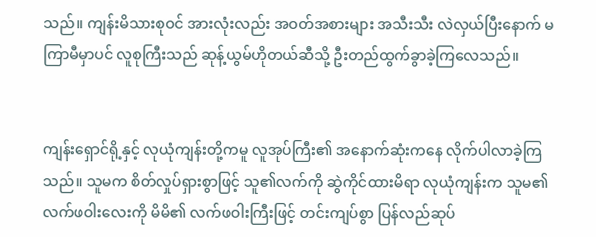သည်။ ကျန်းမိသားစုဝင် အားလုံးလည်း အဝတ်အစားများ အသီးသီး လဲလှယ်ပြီးနောက် မကြာမီမှာပင် လူစုကြီးသည် ဆုန့်ယွမ်ဟိုတယ်ဆီသို့ ဦးတည်ထွက်ခွာခဲ့ကြလေသည်။


ကျန်းရှောင်ရို့နှင့် လုယုံကျန်းတို့ကမူ လူအုပ်ကြီး၏ အနောက်ဆုံးကနေ လိုက်ပါလာခဲ့ကြသည်။ သူမက စိတ်လှုပ်ရှားစွာဖြင့် သူ၏လက်ကို ဆွဲကိုင်ထားမိရာ လုယုံကျန်းက သူမ၏ လက်ဖဝါးလေးကို မိမိ၏ လက်ဖဝါးကြီးဖြင့် တင်းကျပ်စွာ ပြန်လည်ဆုပ်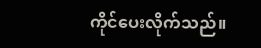ကိုင်ပေးလိုက်သည်။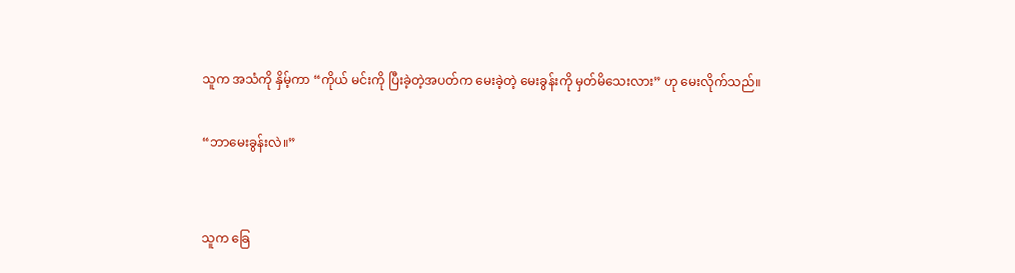သူက အသံကို နှိမ့်ကာ “ကိုယ် မင်းကို ပြီးခဲ့တဲ့အပတ်က မေးခဲ့တဲ့ မေးခွန်းကို မှတ်မိသေးလား” ဟု မေးလိုက်သည်။

“ဘာမေးခွန်းလဲ။”


သူက ခြေ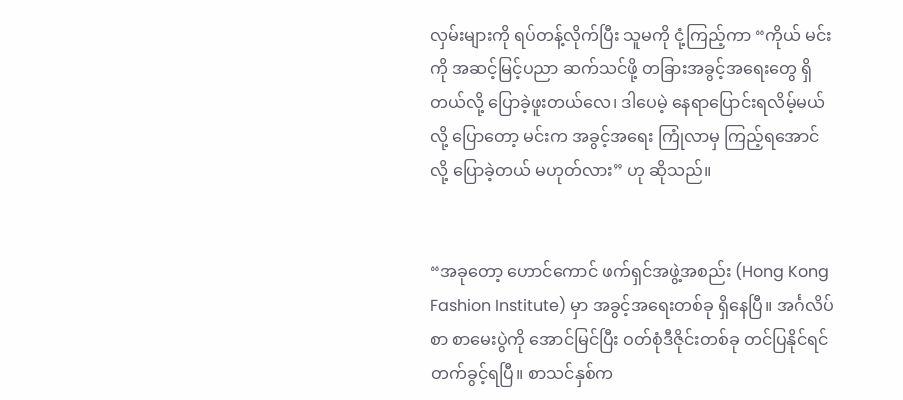လှမ်းများကို ရပ်တန့်လိုက်ပြီး သူမကို ငုံ့ကြည့်ကာ “ကိုယ် မင်းကို အဆင့်မြင့်ပညာ ဆက်သင်ဖို့ တခြားအခွင့်အရေးတွေ ရှိတယ်လို့ ပြောခဲ့ဖူးတယ်လေ၊ ဒါပေမဲ့ နေရာပြောင်းရလိမ့်မယ်လို့ ပြောတော့ မင်းက အခွင့်အရေး ကြုံလာမှ ကြည့်ရအောင်လို့ ပြောခဲ့တယ် မဟုတ်လား” ဟု ဆိုသည်။


“အခုတော့ ဟောင်ကောင် ဖက်ရှင်အဖွဲ့အစည်း (Hong Kong Fashion Institute) မှာ အခွင့်အရေးတစ်ခု ရှိနေပြီ။ အင်္ဂလိပ်စာ စာမေးပွဲကို အောင်မြင်ပြီး ဝတ်စုံဒီဇိုင်းတစ်ခု တင်ပြနိုင်ရင် တက်ခွင့်ရပြီ။ စာသင်နှစ်က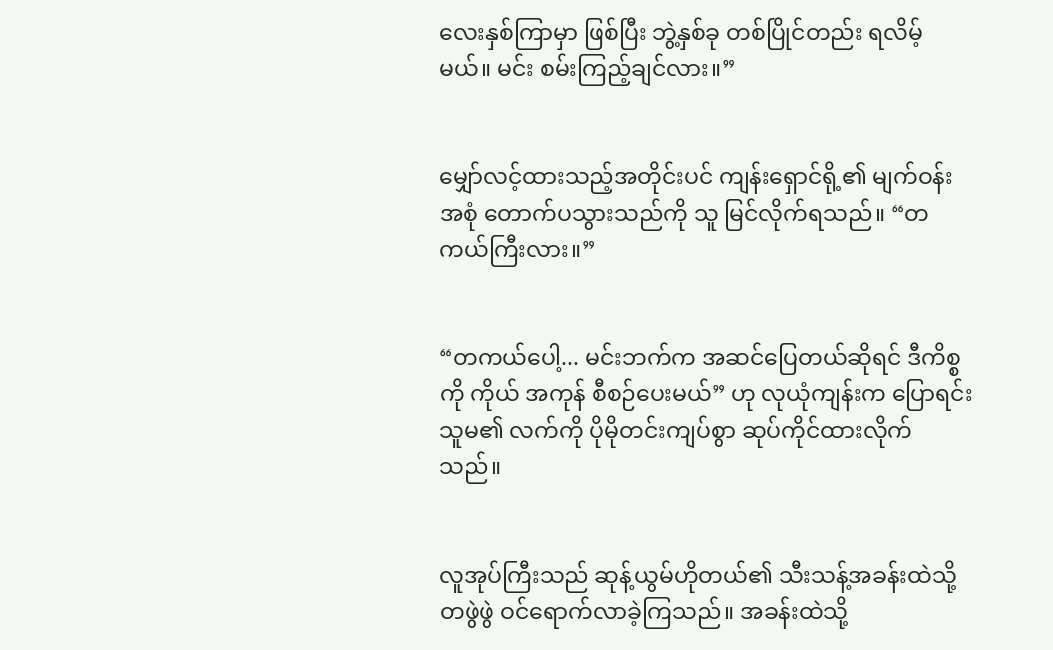လေးနှစ်ကြာမှာ ဖြစ်ပြီး ဘွဲ့နှစ်ခု တစ်ပြိုင်တည်း ရလိမ့်မယ်။ မင်း စမ်းကြည့်ချင်လား။”


မျှော်လင့်ထားသည့်အတိုင်းပင် ကျန်းရှောင်ရို့၏ မျက်ဝန်းအစုံ တောက်ပသွားသည်ကို သူ မြင်လိုက်ရသည်။ “တကယ်ကြီးလား။”


“တကယ်ပေါ့... မင်းဘက်က အဆင်ပြေတယ်ဆိုရင် ဒီကိစ္စကို ကိုယ် အကုန် စီစဉ်ပေးမယ်” ဟု လုယုံကျန်းက ပြောရင်း သူမ၏ လက်ကို ပိုမိုတင်းကျပ်စွာ ဆုပ်ကိုင်ထားလိုက်သည်။


လူအုပ်ကြီးသည် ဆုန့်ယွမ်ဟိုတယ်၏ သီးသန့်အခန်းထဲသို့ တဖွဲဖွဲ ဝင်ရောက်လာခဲ့ကြသည်။ အခန်းထဲသို့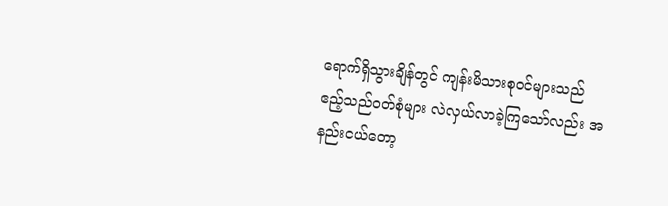ရောက်ရှိသွားချိန်တွင် ကျန်းမိသားစုဝင်များသည် ဧည့်သည်ဝတ်စုံများ လဲလှယ်လာခဲ့ကြသော်လည်း အနည်းငယ်တော့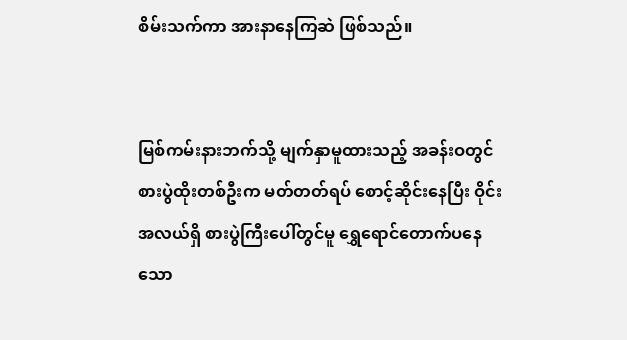စိမ်းသက်ကာ အားနာနေကြဆဲ ဖြစ်သည်။


မြစ်ကမ်းနားဘက်သို့ မျက်နှာမူထားသည့် အခန်းဝတွင် စားပွဲထိုးတစ်ဦးက မတ်တတ်ရပ် စောင့်ဆိုင်းနေပြီး ဝိုင်းအလယ်ရှိ စားပွဲကြီးပေါ်တွင်မူ ရွှေရောင်တောက်ပနေသော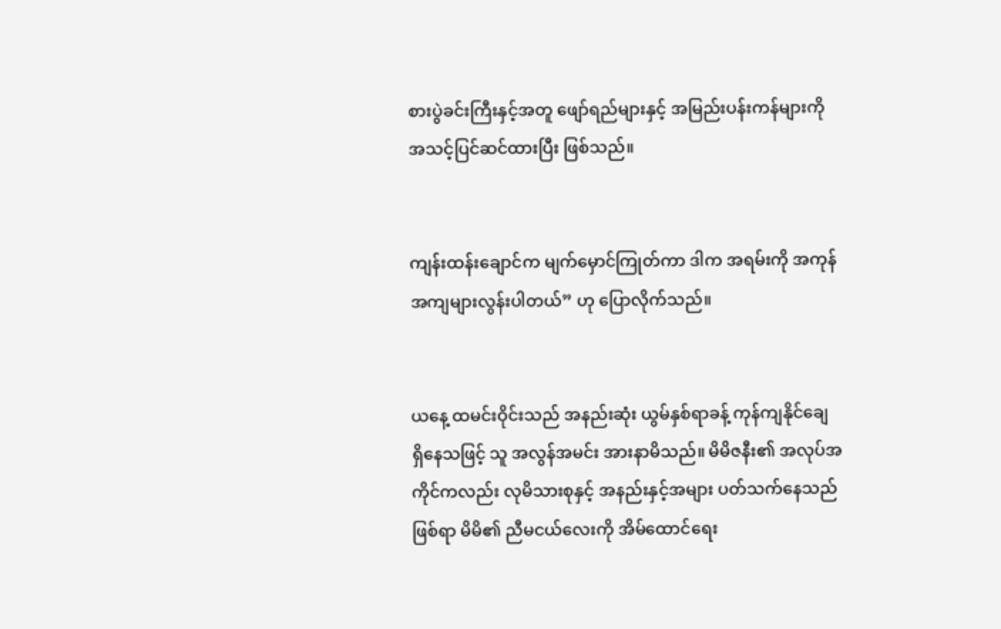စားပွဲခင်းကြီးနှင့်အတူ ဖျော်ရည်များနှင့် အမြည်းပန်းကန်များကို အသင့်ပြင်ဆင်ထားပြီး ဖြစ်သည်။


ကျန်းထန်းချောင်က မျက်မှောင်ကြုတ်ကာ ဒါက အရမ်းကို အကုန်အကျများလွန်းပါတယ်” ဟု ပြောလိုက်သည်။


ယနေ့ ထမင်းဝိုင်းသည် အနည်းဆုံး ယွမ်နှစ်ရာခန့် ကုန်ကျနိုင်ချေ ရှိနေသဖြင့် သူ အလွန်အမင်း အားနာမိသည်။ မိမိဇနီး၏ အလုပ်အကိုင်ကလည်း လုမိသားစုနှင့် အနည်းနှင့်အများ ပတ်သက်နေသည်ဖြစ်ရာ မိမိ၏ ညီမငယ်လေးကို အိမ်ထောင်ရေး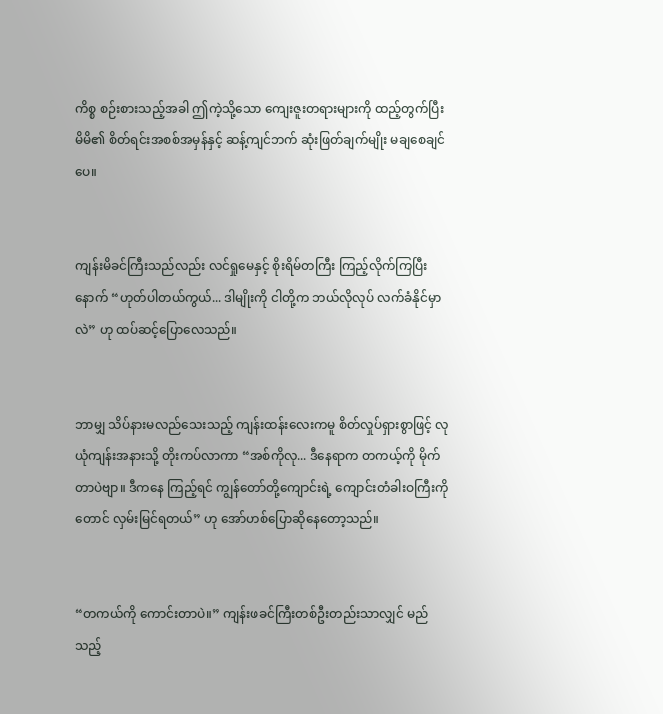ကိစ္စ စဉ်းစားသည့်အခါ ဤကဲ့သို့သော ကျေးဇူးတရားများကို ထည့်တွက်ပြီး မိမိ၏ စိတ်ရင်းအစစ်အမှန်နှင့် ဆန့်ကျင်ဘက် ဆုံးဖြတ်ချက်မျိုး မချစေချင်ပေ။


ကျန်းမိခင်ကြီးသည်လည်း လင်ရှုမေနှင့် စိုးရိမ်တကြီး ကြည့်လိုက်ကြပြီးနောက် “ဟုတ်ပါတယ်ကွယ်... ဒါမျိုးကို ငါတို့က ဘယ်လိုလုပ် လက်ခံနိုင်မှာလဲ” ဟု ထပ်ဆင့်ပြောလေသည်။


ဘာမျှ သိပ်နားမလည်သေးသည့် ကျန်းထန်းလေးကမူ စိတ်လှုပ်ရှားစွာဖြင့် လုယုံကျန်းအနားသို့ တိုးကပ်လာကာ “အစ်ကိုလု... ဒီနေရာက တကယ့်ကို မိုက်တာပဲဗျာ။ ဒီကနေ ကြည့်ရင် ကျွန်တော်တို့ကျောင်းရဲ့ ကျောင်းတံခါးဝကြီးကိုတောင် လှမ်းမြင်ရတယ်” ဟု အော်ဟစ်ပြောဆိုနေတော့သည်။


“တကယ်ကို ကောင်းတာပဲ။” ကျန်းဖခင်ကြီးတစ်ဦးတည်းသာလျှင် မည်သည့်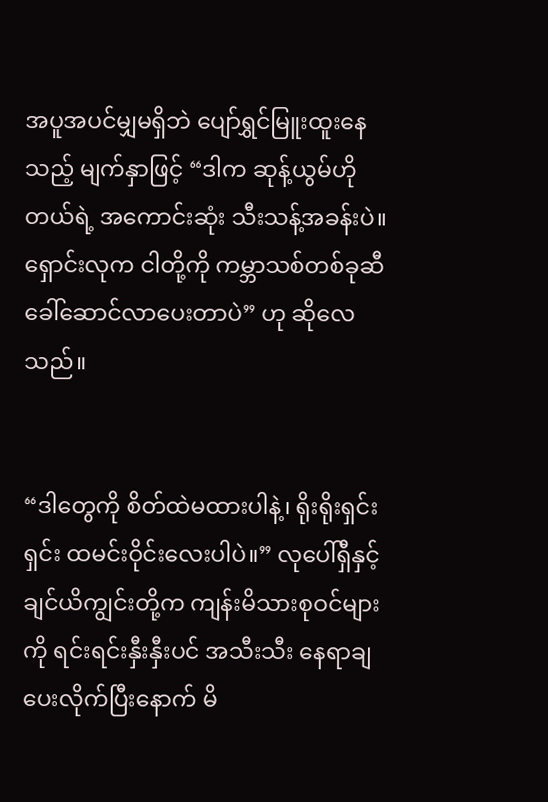အပူအပင်မျှမရှိဘဲ ပျော်ရွှင်မြူးထူးနေသည့် မျက်နှာဖြင့် “ဒါက ဆုန့်ယွမ်ဟိုတယ်ရဲ့ အကောင်းဆုံး သီးသန့်အခန်းပဲ။ ရှောင်းလုက ငါတို့ကို ကမ္ဘာသစ်တစ်ခုဆီ ခေါ်ဆောင်လာပေးတာပဲ” ဟု ဆိုလေသည်။


“ဒါတွေကို စိတ်ထဲမထားပါနဲ့၊ ရိုးရိုးရှင်းရှင်း ထမင်းဝိုင်းလေးပါပဲ။” လုပေါ်ရှီနှင့် ချင်ယိကျွင်းတို့က ကျန်းမိသားစုဝင်များကို ရင်းရင်းနှီးနှီးပင် အသီးသီး နေရာချပေးလိုက်ပြီးနောက် မိ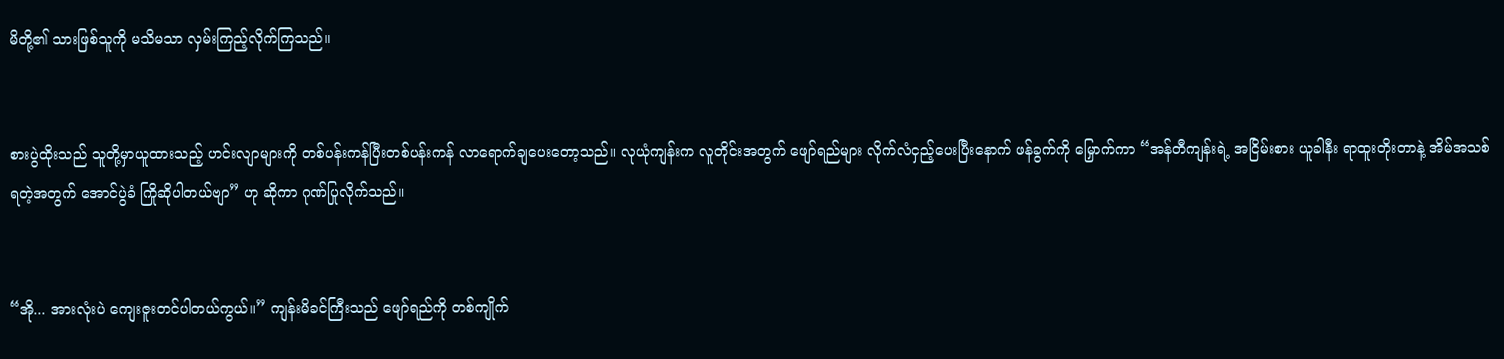မိတို့၏ သားဖြစ်သူကို မသိမသာ လှမ်းကြည့်လိုက်ကြသည်။


စားပွဲထိုးသည် သူတို့မှာယူထားသည့် ဟင်းလျာများကို တစ်ပန်းကန်ပြီးတစ်ပန်းကန် လာရောက်ချပေးတော့သည်။ လုယုံကျန်းက လူတိုင်းအတွက် ဖျော်ရည်များ လိုက်လံငှည့်ပေးပြီးနောက် ဖန်ခွက်ကို မြှောက်ကာ “အန်တီကျန်းရဲ့ အငြိမ်းစား ယူခါနီး ရာထူးတိုးတာနဲ့ အိမ်အသစ်ရတဲ့အတွက် အောင်ပွဲခံ ကြိုဆိုပါတယ်ဗျာ” ဟု ဆိုကာ ဂုဏ်ပြုလိုက်သည်။


“အို... အားလုံးပဲ ကျေးဇူးတင်ပါတယ်ကွယ်။” ကျန်းမိခင်ကြီးသည် ဖျော်ရည်ကို တစ်ကျိုက်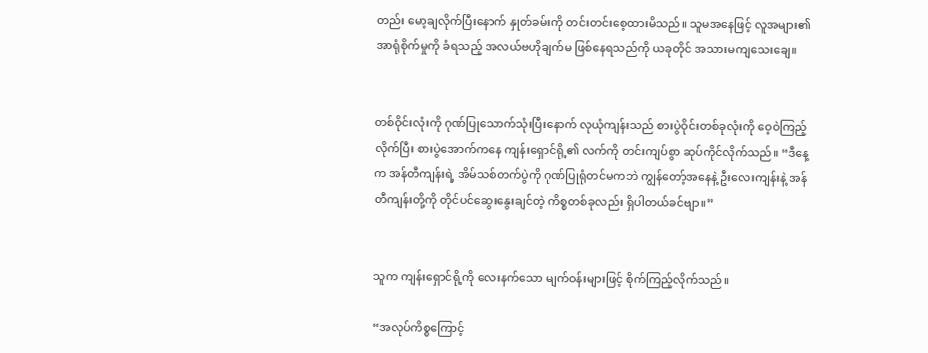တည်း မော့ချလိုက်ပြီးနောက် နှုတ်ခမ်းကို တင်းတင်းစေ့ထားမိသည်။ သူမအနေဖြင့် လူအများ၏ အာရုံစိုက်မှုကို ခံရသည့် အလယ်ဗဟိုချက်မ ဖြစ်နေရသည်ကို ယခုတိုင် အသားမကျသေးချေ။


တစ်ဝိုင်းလုံးကို ဂုဏ်ပြုသောက်သုံးပြီးနောက် လုယုံကျန်းသည် စားပွဲဝိုင်းတစ်ခုလုံးကို ဝေ့ဝဲကြည့်လိုက်ပြီး စားပွဲအောက်ကနေ ကျန်းရှောင်ရို့၏ လက်ကို တင်းကျပ်စွာ ဆုပ်ကိုင်လိုက်သည်။ “ဒီနေ့က အန်တီကျန်းရဲ့ အိမ်သစ်တက်ပွဲကို ဂုဏ်ပြုရုံတင်မကဘဲ ကျွန်တော့်အနေနဲ့ ဦးလေးကျန်းနဲ့ အန်တီကျန်းတို့ကို တိုင်ပင်ဆွေးနွေးချင်တဲ့ ကိစ္စတစ်ခုလည်း ရှိပါတယ်ခင်ဗျာ။”


သူက ကျန်းရှောင်ရို့ကို လေးနက်သော မျက်ဝန်းများဖြင့် စိုက်ကြည့်လိုက်သည်။

“အလုပ်ကိစ္စကြောင့်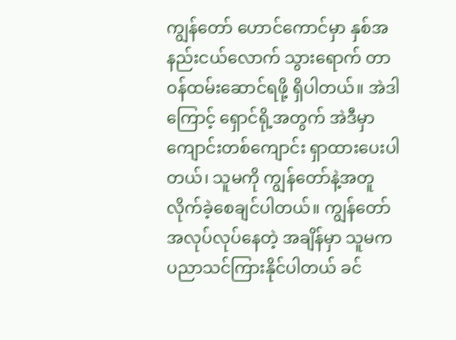ကျွန်တော် ဟောင်ကောင်မှာ နှစ်အနည်းငယ်လောက် သွားရောက် တာဝန်ထမ်းဆောင်ရဖို့ ရှိပါတယ်။ အဲဒါကြောင့် ရှောင်ရို့အတွက် အဲဒီမှာ ကျောင်းတစ်ကျောင်း ရှာထားပေးပါတယ်၊ သူမကို ကျွန်တော်နဲ့အတူ လိုက်ခဲ့စေချင်ပါတယ်။ ကျွန်တော် အလုပ်လုပ်နေတဲ့ အချိန်မှာ သူမက ပညာသင်ကြားနိုင်ပါတယ် ခင်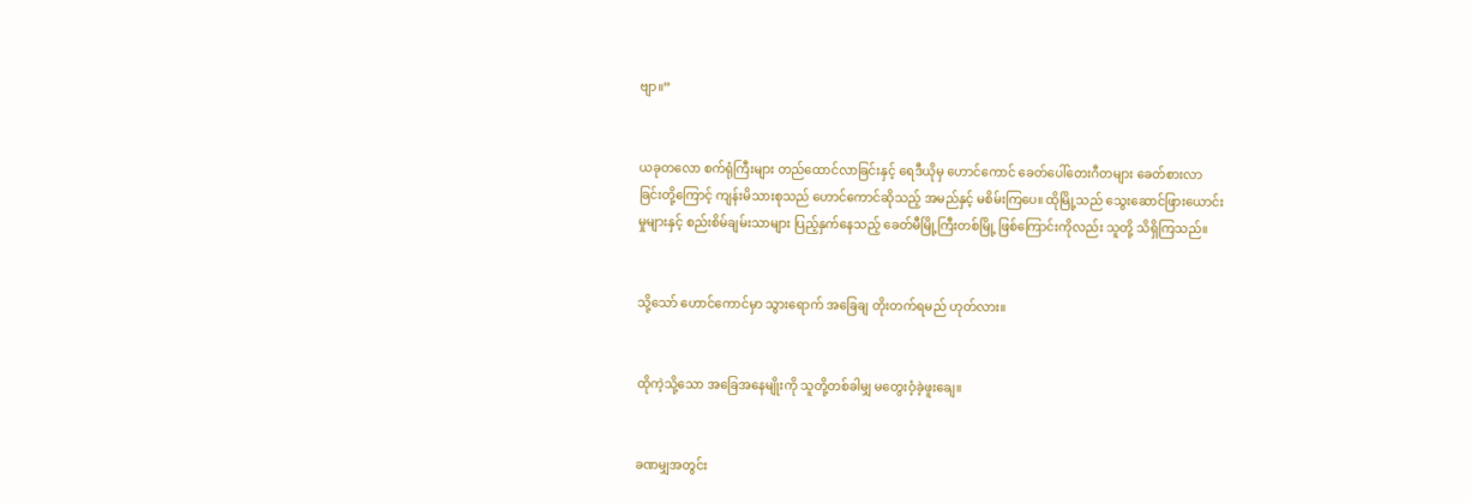ဗျာ။”


ယခုတလော စက်ရုံကြီးများ တည်ထောင်လာခြင်းနှင့် ရေဒီယိုမှ ဟောင်ကောင် ခေတ်ပေါ်တေးဂီတများ ခေတ်စားလာခြင်းတို့ကြောင့် ကျန်းမိသားစုသည် ဟောင်ကောင်ဆိုသည့် အမည်နှင့် မစိမ်းကြပေ။ ထိုမြို့သည် သွေးဆောင်ဖြားယောင်းမှုများနှင့် စည်းစိမ်ချမ်းသာများ ပြည့်နှက်နေသည့် ခေတ်မီမြို့ကြီးတစ်မြို့ ဖြစ်ကြောင်းကိုလည်း သူတို့ သိရှိကြသည်။


သို့သော် ဟောင်ကောင်မှာ သွားရောက် အခြေချ တိုးတက်ရမည် ဟုတ်လား။


ထိုကဲ့သို့သော အခြေအနေမျိုးကို သူတို့တစ်ခါမျှ မတွေးဝံ့ခဲ့ဖူးချေ။


ခဏမျှအတွင်း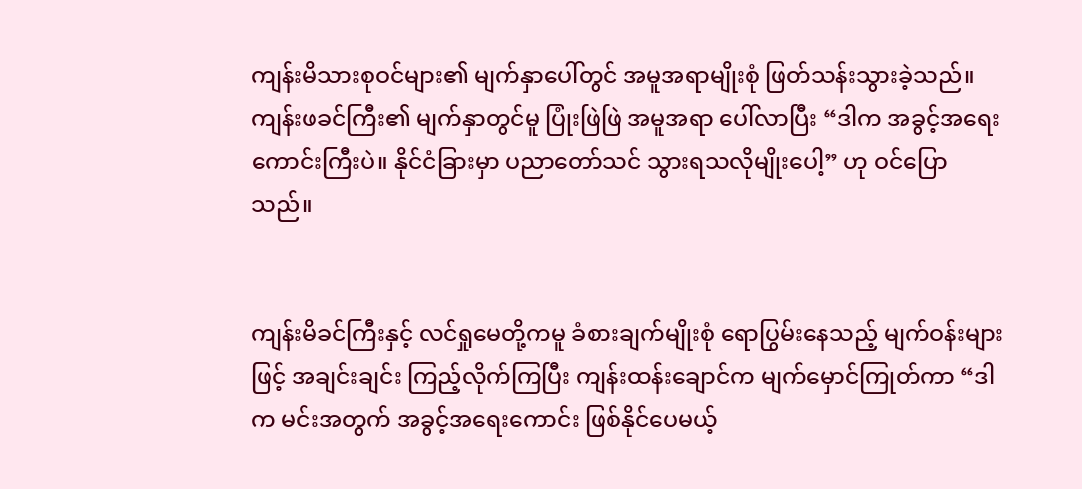ကျန်းမိသားစုဝင်များ၏ မျက်နှာပေါ်တွင် အမူအရာမျိုးစုံ ဖြတ်သန်းသွားခဲ့သည်။ ကျန်းဖခင်ကြီး၏ မျက်နှာတွင်မူ ပြုံးဖြဲဖြဲ အမူအရာ ပေါ်လာပြီး “ဒါက အခွင့်အရေးကောင်းကြီးပဲ။ နိုင်ငံခြားမှာ ပညာတော်သင် သွားရသလိုမျိုးပေါ့” ဟု ဝင်ပြောသည်။


ကျန်းမိခင်ကြီးနှင့် လင်ရှုမေတို့ကမူ ခံစားချက်မျိုးစုံ ရောပြွမ်းနေသည့် မျက်ဝန်းများဖြင့် အချင်းချင်း ကြည့်လိုက်ကြပြီး ကျန်းထန်းချောင်က မျက်မှောင်ကြုတ်ကာ “ဒါက မင်းအတွက် အခွင့်အရေးကောင်း ဖြစ်နိုင်ပေမယ့်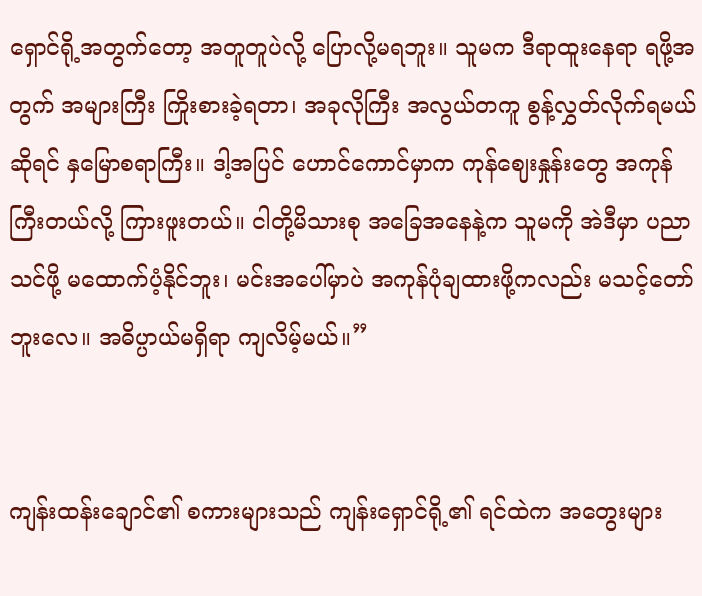ရှောင်ရို့အတွက်တော့ အတူတူပဲလို့ ပြောလို့မရဘူး။ သူမက ဒီရာထူးနေရာ ရဖို့အတွက် အများကြီး ကြိုးစားခဲ့ရတာ၊ အခုလိုကြီး အလွယ်တကူ စွန့်လွှတ်လိုက်ရမယ်ဆိုရင် နှမြောစရာကြီး။ ဒါ့အပြင် ဟောင်ကောင်မှာက ကုန်ဈေးနှုန်းတွေ အကုန်ကြီးတယ်လို့ ကြားဖူးတယ်။ ငါတို့မိသားစု အခြေအနေနဲ့က သူမကို အဲဒီမှာ ပညာသင်ဖို့ မထောက်ပံ့နိုင်ဘူး၊ မင်းအပေါ်မှာပဲ အကုန်ပုံချထားဖို့ကလည်း မသင့်တော်ဘူးလေ။ အဓိပ္ပာယ်မရှိရာ ကျလိမ့်မယ်။”


ကျန်းထန်းချောင်၏ စကားများသည် ကျန်းရှောင်ရို့၏ ရင်ထဲက အတွေးများ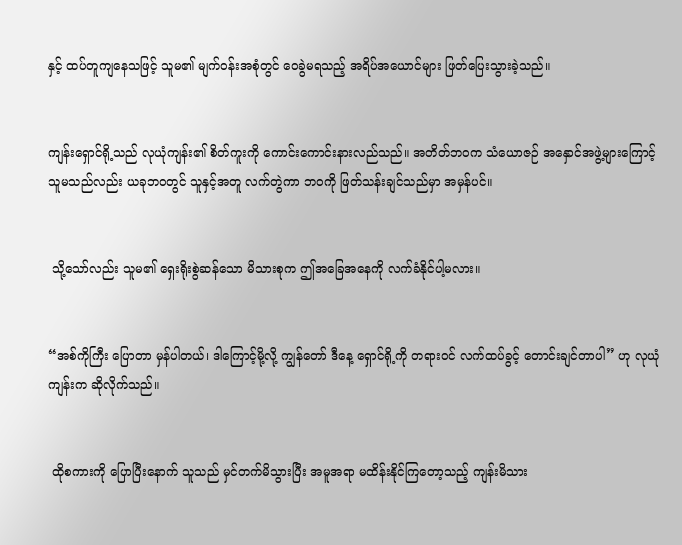နှင့် ထပ်တူကျနေသဖြင့် သူမ၏ မျက်ဝန်းအစုံတွင် ဝေခွဲမရသည့် အရိပ်အယောင်များ ဖြတ်ပြေးသွားခဲ့သည်။


ကျန်းရှောင်ရို့သည် လုယုံကျန်း၏ စိတ်ကူးကို ကောင်းကောင်းနားလည်သည်။ အတိတ်ဘဝက သံယောဇဉ် အနှောင်အဖွဲ့များကြောင့် သူမသည်လည်း ယခုဘဝတွင် သူနှင့်အတူ လက်တွဲကာ ဘဝကို ဖြတ်သန်းချင်သည်မှာ အမှန်ပင်။


 သို့သော်လည်း သူမ၏ ရှေးရိုးစွဲဆန်သော မိသားစုက ဤအခြေအနေကို လက်ခံနိုင်ပါ့မလား။


“အစ်ကိုကြီး ပြောတာ မှန်ပါတယ်၊ ဒါကြောင့်မို့လို့ ကျွန်တော် ဒီနေ့ ရှောင်ရို့ကို တရားဝင် လက်ထပ်ခွင့် တောင်းချင်တာပါ” ဟု လုယုံကျန်းက ဆိုလိုက်သည်။


 ထိုစကားကို ပြောပြီးနောက် သူသည် မှင်တက်မိသွားပြီး အမူအရာ မထိန်းနိုင်ကြတော့သည့် ကျန်းမိသား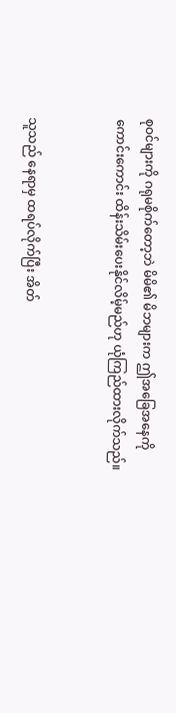စုဝင်များကို ဂရုမစိုက်တော့ဘဲ မိမိ၏ မိဘများက ဤအခြေအနေကို ကောင်းကောင်း ထိန်းသိမ်းပေးနိုင်လိမ့်မည်ဟု ယုံကြည်ထားလိုက်သည်။


သူသည် နေရာမှ ထရပ်လိုက်ပြီး အိတ်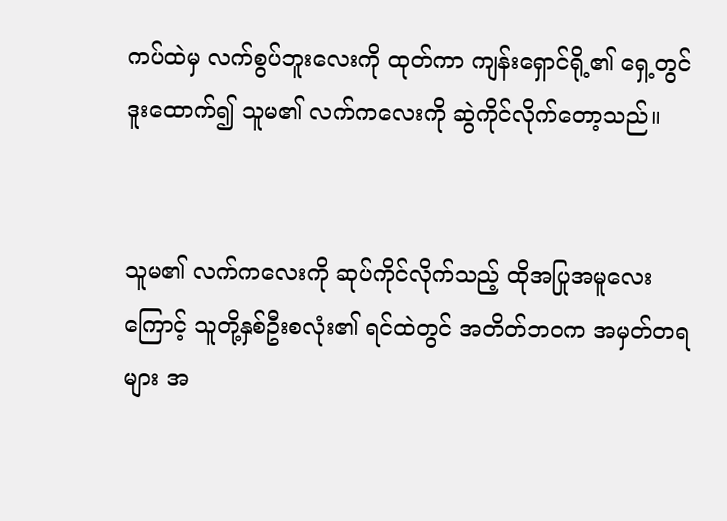ကပ်ထဲမှ လက်စွပ်ဘူးလေးကို ထုတ်ကာ ကျန်းရှောင်ရို့၏ ရှေ့တွင် ဒူးထောက်၍ သူမ၏ လက်ကလေးကို ဆွဲကိုင်လိုက်တော့သည်။


သူမ၏ လက်ကလေးကို ဆုပ်ကိုင်လိုက်သည့် ထိုအပြုအမူလေးကြောင့် သူတို့နှစ်ဦးစလုံး၏ ရင်ထဲတွင် အတိတ်ဘဝက အမှတ်တရများ အ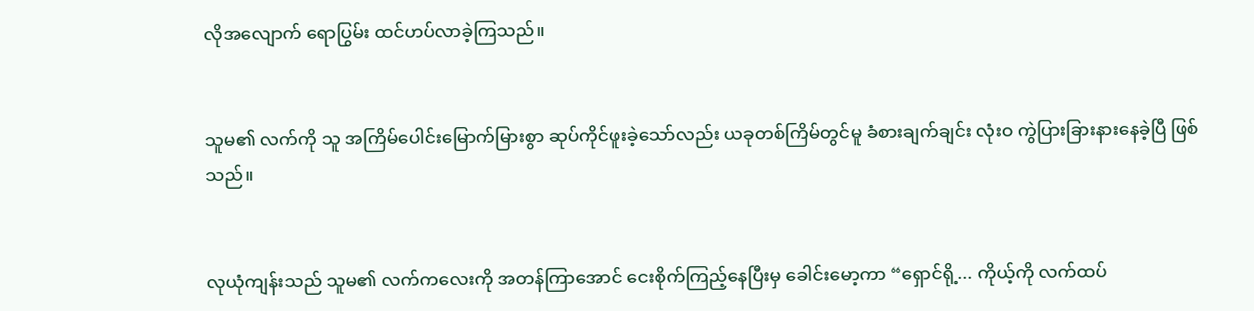လိုအလျောက် ရောပြွမ်း ထင်ဟပ်လာခဲ့ကြသည်။


သူမ၏ လက်ကို သူ အကြိမ်ပေါင်းမြောက်မြားစွာ ဆုပ်ကိုင်ဖူးခဲ့သော်လည်း ယခုတစ်ကြိမ်တွင်မူ ခံစားချက်ချင်း လုံးဝ ကွဲပြားခြားနားနေခဲ့ပြီ ဖြစ်သည်။


လုယုံကျန်းသည် သူမ၏ လက်ကလေးကို အတန်ကြာအောင် ငေးစိုက်ကြည့်နေပြီးမှ ခေါင်းမော့ကာ “ရှောင်ရို့... ကိုယ့်ကို လက်ထပ်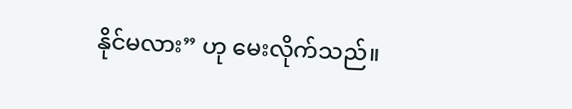နိုင်မလား” ဟု မေးလိုက်သည်။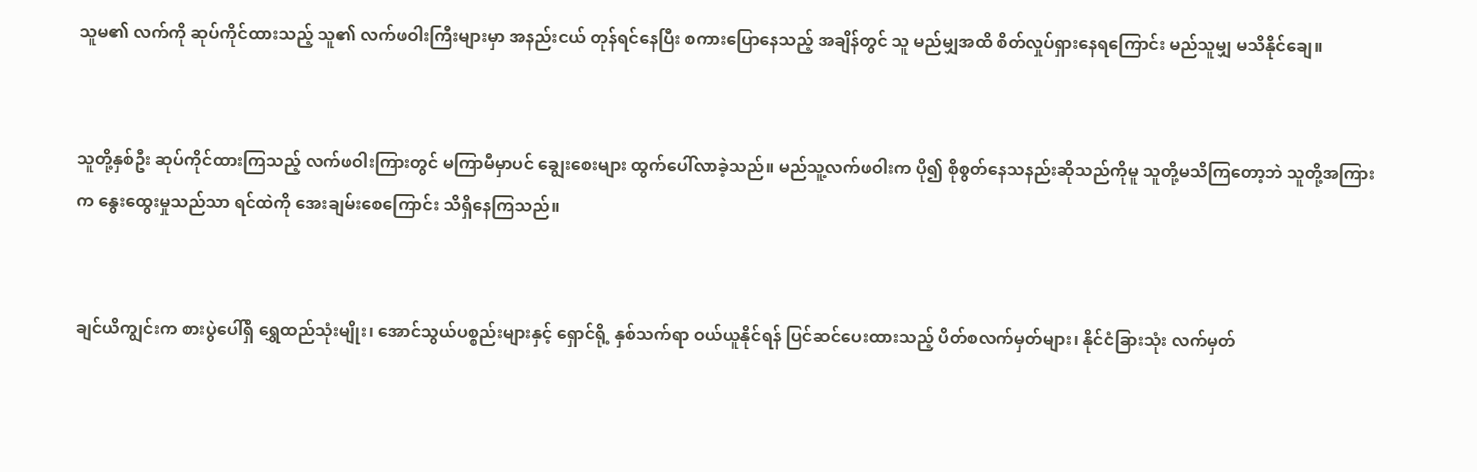သူမ၏ လက်ကို ဆုပ်ကိုင်ထားသည့် သူ၏ လက်ဖဝါးကြီးများမှာ အနည်းငယ် တုန်ရင်နေပြီး စကားပြောနေသည့် အချိန်တွင် သူ မည်မျှအထိ စိတ်လှုပ်ရှားနေရကြောင်း မည်သူမျှ မသိနိုင်ချေ။


သူတို့နှစ်ဦး ဆုပ်ကိုင်ထားကြသည့် လက်ဖဝါးကြားတွင် မကြာမီမှာပင် ချွေးစေးများ ထွက်ပေါ်လာခဲ့သည်။ မည်သူ့လက်ဖဝါးက ပို၍ စိုစွတ်နေသနည်းဆိုသည်ကိုမူ သူတို့မသိကြတော့ဘဲ သူတို့အကြားက နွေးထွေးမှုသည်သာ ရင်ထဲကို အေးချမ်းစေကြောင်း သိရှိနေကြသည်။


ချင်ယိကျွင်းက စားပွဲပေါ်ရှိ ရွှေထည်သုံးမျိုး၊ အောင်သွယ်ပစ္စည်းများနှင့် ရှောင်ရို့ နှစ်သက်ရာ ဝယ်ယူနိုင်ရန် ပြင်ဆင်ပေးထားသည့် ပိတ်စလက်မှတ်များ၊ နိုင်ငံခြားသုံး လက်မှတ်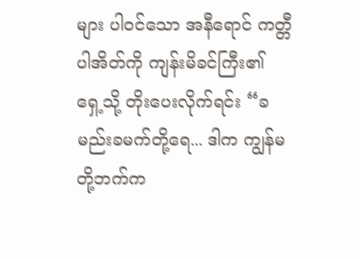များ ပါဝင်သော အနီရောင် ကတ္တီပါအိတ်ကို ကျန်းမိခင်ကြီး၏ ရှေ့သို့ တိုးပေးလိုက်ရင်း “ခမည်းခမက်တို့ရေ... ဒါက ကျွန်မတို့ဘက်က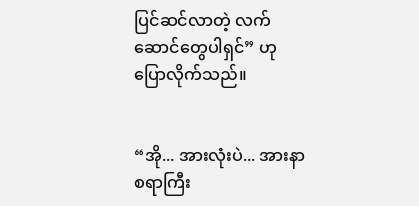ပြင်ဆင်လာတဲ့ လက်ဆောင်တွေပါရှင်” ဟု ပြောလိုက်သည်။


“အို... အားလုံးပဲ... အားနာစရာကြီး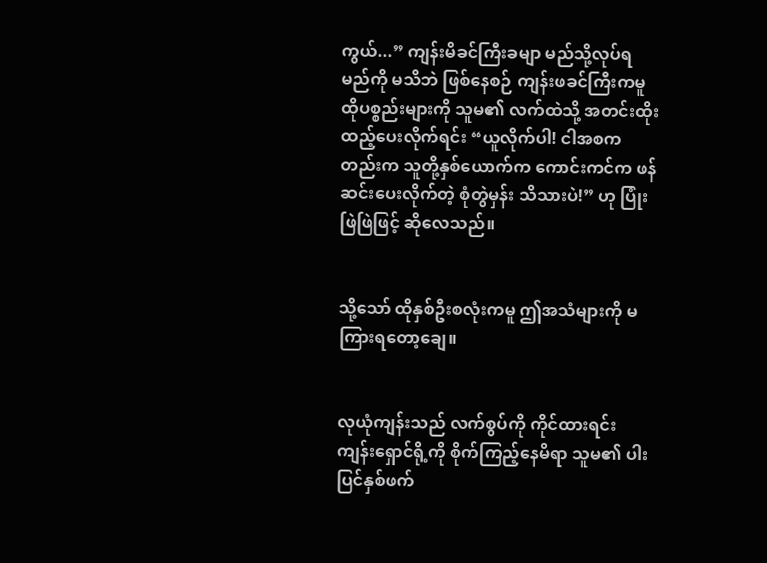ကွယ်...” ကျန်းမိခင်ကြီးခမျာ မည်သို့လုပ်ရမည်ကို မသိဘဲ ဖြစ်နေစဉ် ကျန်းဖခင်ကြီးကမူ ထိုပစ္စည်းများကို သူမ၏ လက်ထဲသို့ အတင်းထိုးထည့်ပေးလိုက်ရင်း “ယူလိုက်ပါ! ငါအစကတည်းက သူတို့နှစ်ယောက်က ကောင်းကင်က ဖန်ဆင်းပေးလိုက်တဲ့ စုံတွဲမှန်း သိသားပဲ!” ဟု ပြုံးဖြဲဖြဲဖြင့် ဆိုလေသည်။


သို့သော် ထိုနှစ်ဦးစလုံးကမူ ဤအသံများကို မကြားရတော့ချေ။


လုယုံကျန်းသည် လက်စွပ်ကို ကိုင်ထားရင်း ကျန်းရှောင်ရို့ကို စိုက်ကြည့်နေမိရာ သူမ၏ ပါးပြင်နှစ်ဖက်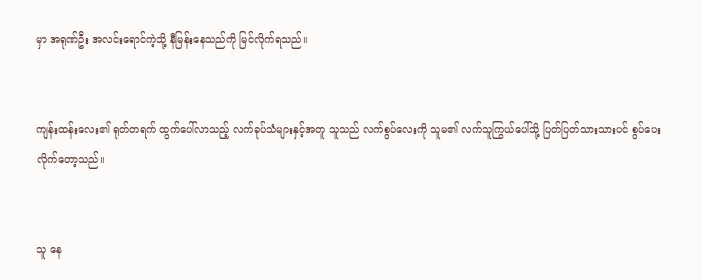မှာ အရုဏ်ဦး အလင်းရောင်ကဲ့သို့ နီမြန်းနေသည်ကို မြင်လိုက်ရသည်။


ကျန်းထန်းလေး၏ ရုတ်တရက် ထွက်ပေါ်လာသည့် လက်ခုပ်သံများနှင့်အတူ သူသည် လက်စွပ်လေးကို သူမ၏ လက်သူကြွယ်ပေါ်သို့ ပြတ်ပြတ်သားသားပင် စွပ်ပေးလိုက်တော့သည်။


သူ နေ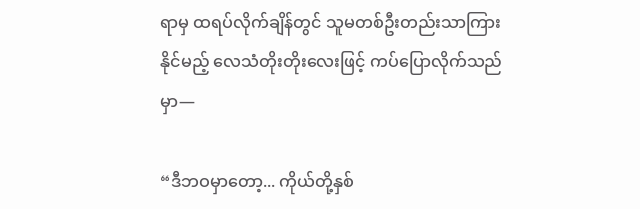ရာမှ ထရပ်လိုက်ချိန်တွင် သူမတစ်ဦးတည်းသာကြားနိုင်မည့် လေသံတိုးတိုးလေးဖြင့် ကပ်ပြောလိုက်သည်မှာ—

“ဒီဘဝမှာတော့... ကိုယ်တို့နှစ်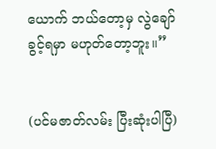ယောက် ဘယ်တော့မှ လွဲချော်ခွင့်ရမှာ မဟုတ်တော့ဘူး။”


(ပင်မဇာတ်လမ်း ပြီးဆုံးပါပြီ)